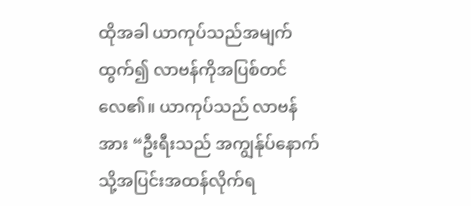ထိုအခါ ယာကုပ်သည်အမျက်ထွက်၍ လာဗန်ကိုအပြစ်တင်လေ၏။ ယာကုပ်သည် လာဗန်အား “ဦးရီးသည် အကျွန်ုပ်နောက်သို့အပြင်းအထန်လိုက်ရ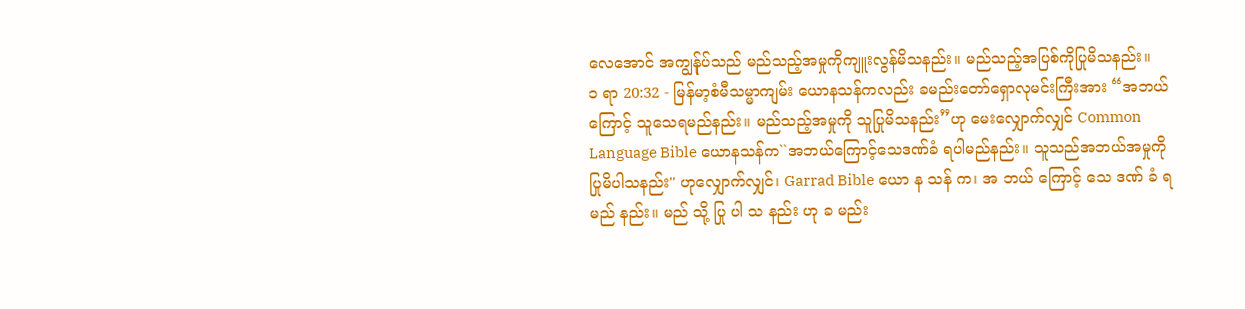လေအောင် အကျွန်ုပ်သည် မည်သည့်အမှုကိုကျူးလွန်မိသနည်း။ မည်သည့်အပြစ်ကိုပြုမိသနည်း။
၁ ရာ 20:32 - မြန်မာ့စံမီသမ္မာကျမ်း ယောနသန်ကလည်း ခမည်းတော်ရှောလုမင်းကြီးအား “အဘယ်ကြောင့် သူသေရမည်နည်း။ မည်သည့်အမှုကို သူပြုမိသနည်း”ဟု မေးလျှောက်လျှင် Common Language Bible ယောနသန်က``အဘယ်ကြောင့်သေဒဏ်ခံ ရပါမည်နည်း။ သူသည်အဘယ်အမှုကို ပြုမိပါသနည်း'' ဟုလျှောက်လျှင်၊ Garrad Bible ယော န သန် က၊ အ ဘယ် ကြောင့် သေ ဒဏ် ခံ ရ မည် နည်း။ မည် သို့ ပြု ပါ သ နည်း ဟု ခ မည်း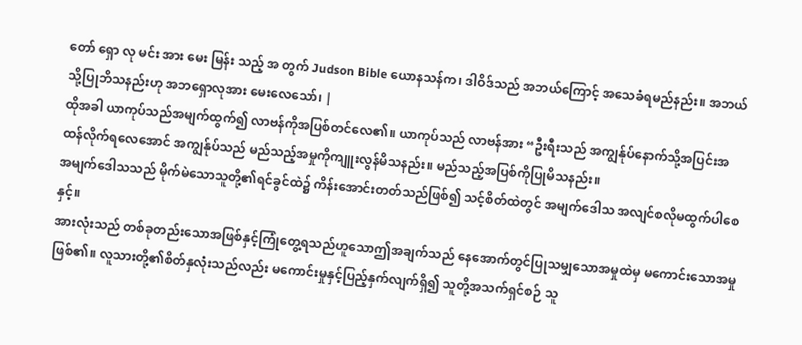တော် ရှော လု မင်း အား မေး မြန်း သည့် အ တွက် Judson Bible ယောနသန်က၊ ဒါဝိဒ်သည် အဘယ်ကြောင့် အသေခံရမည်နည်း။ အဘယ်သို့ပြုဘိသနည်းဟု အဘရှောလုအား မေးလေသော်၊ |
ထိုအခါ ယာကုပ်သည်အမျက်ထွက်၍ လာဗန်ကိုအပြစ်တင်လေ၏။ ယာကုပ်သည် လာဗန်အား “ဦးရီးသည် အကျွန်ုပ်နောက်သို့အပြင်းအထန်လိုက်ရလေအောင် အကျွန်ုပ်သည် မည်သည့်အမှုကိုကျူးလွန်မိသနည်း။ မည်သည့်အပြစ်ကိုပြုမိသနည်း။
အမျက်ဒေါသသည် မိုက်မဲသောသူတို့၏ရင်ခွင်ထဲ၌ ကိန်းအောင်းတတ်သည်ဖြစ်၍ သင့်စိတ်ထဲတွင် အမျက်ဒေါသ အလျင်စလိုမထွက်ပါစေနှင့်။
အားလုံးသည် တစ်ခုတည်းသောအဖြစ်နှင့်ကြုံတွေ့ရသည်ဟူသောဤအချက်သည် နေအောက်တွင်ပြုသမျှသောအမှုထဲမှ မကောင်းသောအမှုဖြစ်၏။ လူသားတို့၏စိတ်နှလုံးသည်လည်း မကောင်းမှုနှင့်ပြည့်နှက်လျက်ရှိ၍ သူတို့အသက်ရှင်စဉ် သူ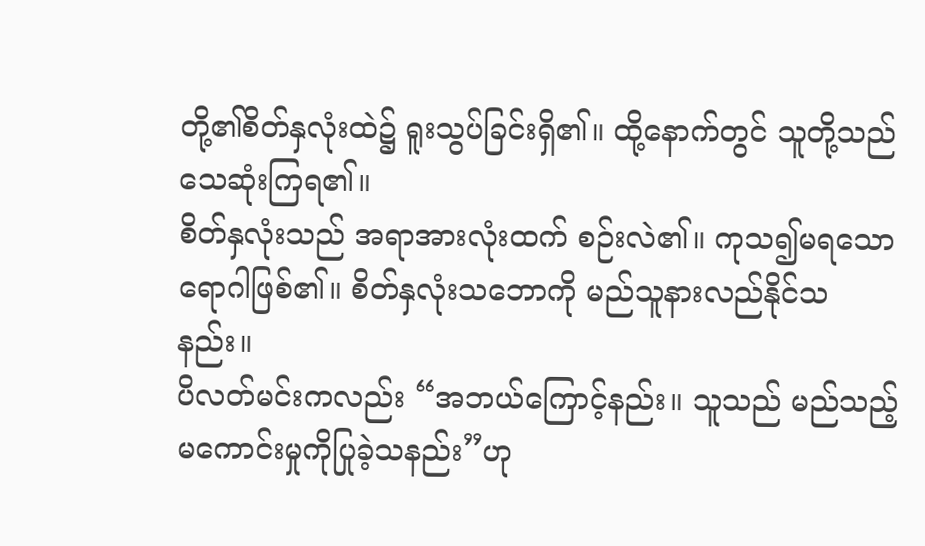တို့၏စိတ်နှလုံးထဲ၌ ရူးသွပ်ခြင်းရှိ၏။ ထို့နောက်တွင် သူတို့သည် သေဆုံးကြရ၏။
စိတ်နှလုံးသည် အရာအားလုံးထက် စဉ်းလဲ၏။ ကုသ၍မရသောရောဂါဖြစ်၏။ စိတ်နှလုံးသဘောကို မည်သူနားလည်နိုင်သနည်း။
ပိလတ်မင်းကလည်း “အဘယ်ကြောင့်နည်း။ သူသည် မည်သည့်မကောင်းမှုကိုပြုခဲ့သနည်း”ဟု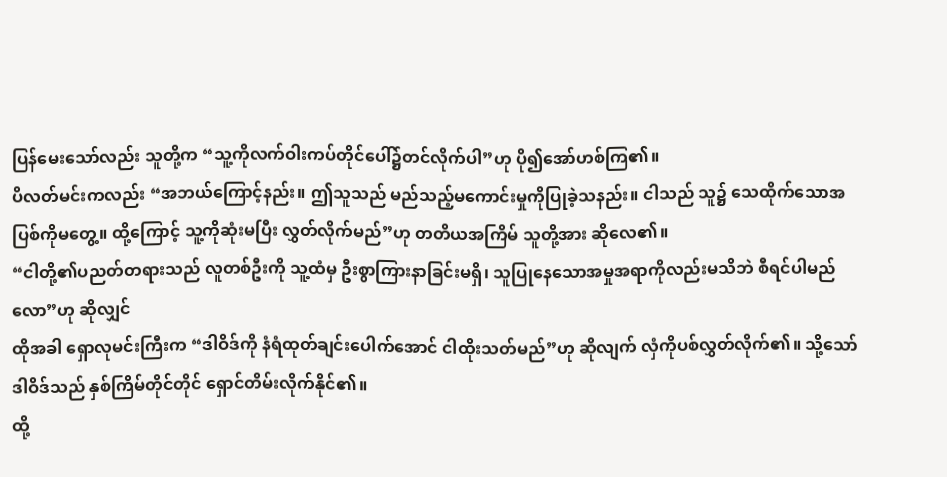ပြန်မေးသော်လည်း သူတို့က “သူ့ကိုလက်ဝါးကပ်တိုင်ပေါ်၌တင်လိုက်ပါ”ဟု ပို၍အော်ဟစ်ကြ၏။
ပိလတ်မင်းကလည်း “အဘယ်ကြောင့်နည်း။ ဤသူသည် မည်သည့်မကောင်းမှုကိုပြုခဲ့သနည်း။ ငါသည် သူ၌ သေထိုက်သောအပြစ်ကိုမတွေ့။ ထို့ကြောင့် သူ့ကိုဆုံးမပြီး လွှတ်လိုက်မည်”ဟု တတိယအကြိမ် သူတို့အား ဆိုလေ၏။
“ငါတို့၏ပညတ်တရားသည် လူတစ်ဦးကို သူ့ထံမှ ဦးစွာကြားနာခြင်းမရှိ၊ သူပြုနေသောအမှုအရာကိုလည်းမသိဘဲ စီရင်ပါမည်လော”ဟု ဆိုလျှင်
ထိုအခါ ရှောလုမင်းကြီးက “ဒါဝိဒ်ကို နံရံထုတ်ချင်းပေါက်အောင် ငါထိုးသတ်မည်”ဟု ဆိုလျက် လှံကိုပစ်လွှတ်လိုက်၏။ သို့သော် ဒါဝိဒ်သည် နှစ်ကြိမ်တိုင်တိုင် ရှောင်တိမ်းလိုက်နိုင်၏။
ထို့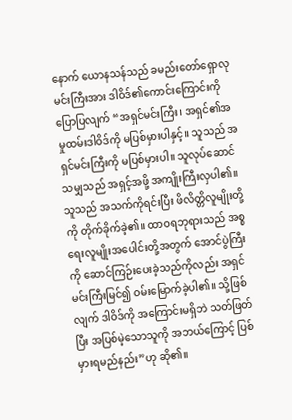နောက် ယောနသန်သည် ခမည်းတော်ရှောလုမင်းကြီးအား ဒါဝိဒ်၏ကောင်းကြောင်းကို ပြောပြလျက် “အရှင်မင်းကြီး၊ အရှင်၏အမှုထမ်းဒါဝိဒ်ကို မပြစ်မှားပါနှင့်။ သူသည် အရှင်မင်းကြီးကို မပြစ်မှားပါ။ သူလုပ်ဆောင်သမျှသည် အရှင့်အဖို့ အကျိုးကြီးလှပါ၏။
သူသည် အသက်ကိုရင်းပြီး ဖိလိတ္တိလူမျိုးတို့ကို တိုက်ခိုက်ခဲ့၏။ ထာဝရဘုရားသည် အစ္စရေးလူမျိုးအပေါင်းတို့အတွက် အောင်ပွဲကြီးကို ဆောင်ကြဉ်းပေးခဲ့သည်ကိုလည်း အရှင်မင်းကြီးမြင်၍ ဝမ်းမြောက်ခဲ့ပါ၏။ သို့ဖြစ်လျက် ဒါဝိဒ်ကို အကြောင်းမရှိဘဲ သတ်ဖြတ်ပြီး အပြစ်မဲ့သောသူကို အဘယ်ကြောင့် ပြစ်မှားရမည်နည်း”ဟု ဆို၏။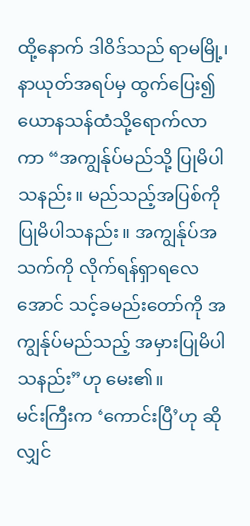ထို့နောက် ဒါဝိဒ်သည် ရာမမြို့၊ နာယုတ်အရပ်မှ ထွက်ပြေး၍ ယောနသန်ထံသို့ရောက်လာကာ “အကျွန်ုပ်မည်သို့ ပြုမိပါသနည်း။ မည်သည့်အပြစ်ကို ပြုမိပါသနည်း။ အကျွန်ုပ်အသက်ကို လိုက်ရန်ရှာရလေအောင် သင့်ခမည်းတော်ကို အကျွန်ုပ်မည်သည့် အမှားပြုမိပါသနည်း”ဟု မေး၏။
မင်းကြီးက ‘ကောင်းပြီ’ဟု ဆိုလျှင်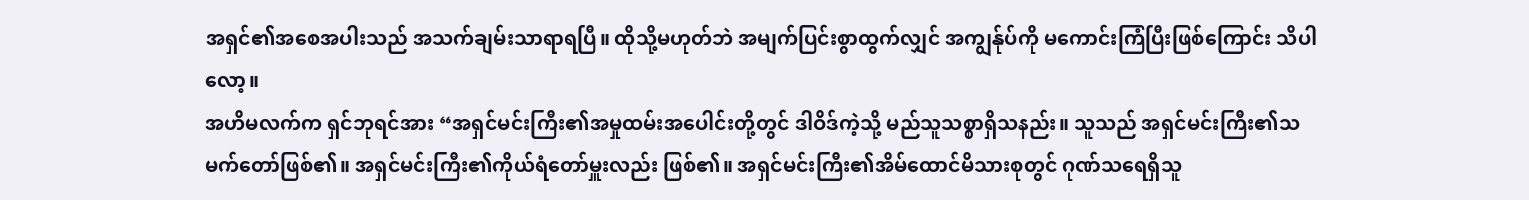အရှင်၏အစေအပါးသည် အသက်ချမ်းသာရာရပြီ။ ထိုသို့မဟုတ်ဘဲ အမျက်ပြင်းစွာထွက်လျှင် အကျွန်ုပ်ကို မကောင်းကြံပြီးဖြစ်ကြောင်း သိပါလော့။
အဟိမလက်က ရှင်ဘုရင်အား “အရှင်မင်းကြီး၏အမှုထမ်းအပေါင်းတို့တွင် ဒါဝိဒ်ကဲ့သို့ မည်သူသစ္စာရှိသနည်း။ သူသည် အရှင်မင်းကြီး၏သမက်တော်ဖြစ်၏။ အရှင်မင်းကြီး၏ကိုယ်ရံတော်မှူးလည်း ဖြစ်၏။ အရှင်မင်းကြီး၏အိမ်ထောင်မိသားစုတွင် ဂုဏ်သရေရှိသူ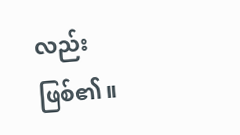လည်း ဖြစ်၏။